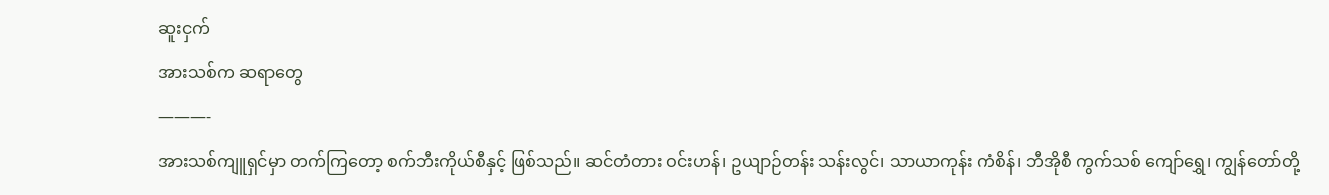ဆူးငှက်
အားသစ်က ဆရာတွေ
———-
အားသစ်ကျူရှင်မှာ တက်ကြတော့ စက်ဘီးကိုယ်စီနှင့် ဖြစ်သည်။ ဆင်တံတား ဝင်းဟန်၊ ဥယျာဉ်တန်း သန်းလွင်၊ သာယာကုန်း ကံစိန်၊ ဘီအိုစီ ကွက်သစ် ကျော်ရွှေ၊ ကျွန်တော်တို့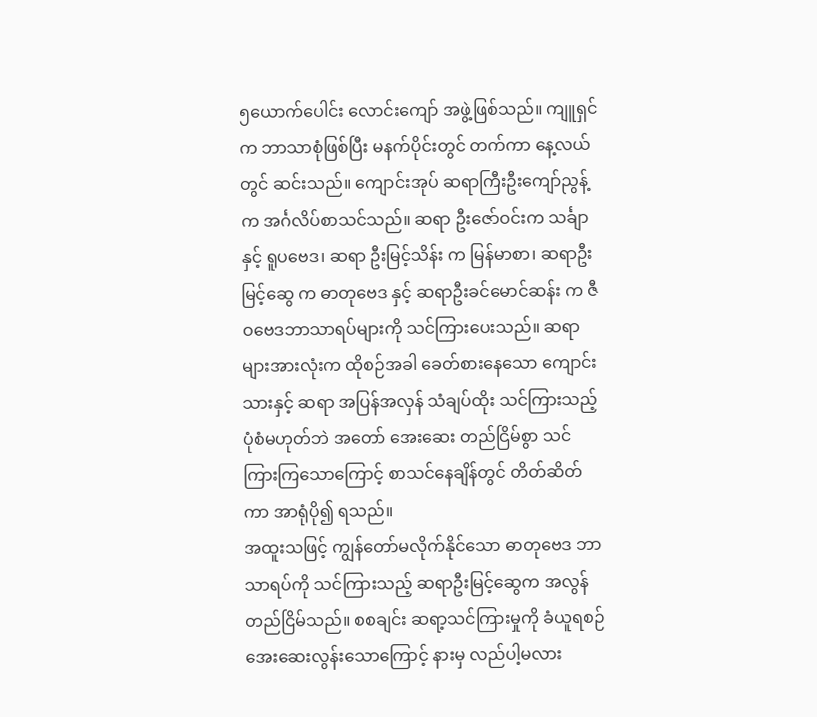၅ယောက်ပေါင်း လောင်းကျော် အဖွဲ့ဖြစ်သည်။ ကျူရှင်က ဘာသာစုံဖြစ်ပြီး မနက်ပိုင်းတွင် တက်ကာ နေ့လယ်တွင် ဆင်းသည်။ ကျောင်းအုပ် ဆရာကြီးဦးကျော်ညွန့် က အင်္ဂလိပ်စာသင်သည်။ ဆရာ ဦးဇော်ဝင်းက သင်္ချာ နှင့် ရူပဗေဒ၊ ဆရာ ဦးမြင့်သိန်း က မြန်မာစာ၊ ဆရာဦးမြင့်ဆွေ က ဓာတုဗေဒ နှင့် ဆရာဦးခင်မောင်ဆန်း က ဇီဝဗေဒဘာသာရပ်များကို သင်ကြားပေးသည်။ ဆရာများအားလုံးက ထိုစဉ်အခါ ခေတ်စားနေသော ကျောင်းသားနှင့် ဆရာ အပြန်အလှန် သံချပ်ထိုး သင်ကြားသည့် ပုံစံမဟုတ်ဘဲ အတော် အေးဆေး တည်ငြိမ်စွာ သင်ကြားကြသောကြောင့် စာသင်နေချိန်တွင် တိတ်ဆိတ်ကာ အာရုံပို၍ ရသည်။
အထူးသဖြင့် ကျွန်တော်မလိုက်နိုင်သော ဓာတုဗေဒ ဘာသာရပ်ကို သင်ကြားသည့် ဆရာဦးမြင့်ဆွေက အလွန်တည်ငြိမ်သည်။ စစချင်း ဆရာ့သင်ကြားမှုကို ခံယူရစဉ် အေးဆေးလွန်းသောကြောင့် နားမှ လည်ပါ့မလား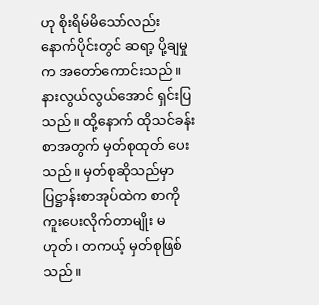ဟု စိုးရိမ်မိသော်လည်း နောက်ပိုင်းတွင် ဆရာ့ ပို့ချမှုက အတော်ကောင်းသည်။ နားလွယ်လွယ်အောင် ရှင်းပြသည်။ ထို့နောက် ထိုသင်ခန်းစာအတွက် မှတ်စုထုတ် ပေးသည်။ မှတ်စုဆိုသည်မှာ ပြဋ္ဌာန်းစာအုပ်ထဲက စာကို ကူးပေးလိုက်တာမျိုး မဟုတ်၊ တကယ့် မှတ်စုဖြစ်သည်။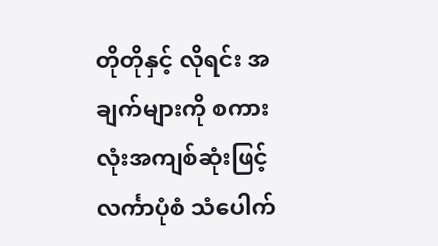တိုတိုနှင့် လိုရင်း အချက်များကို စကားလုံးအကျစ်ဆုံးဖြင့် လင်္ကာပုံစံ သံပေါက်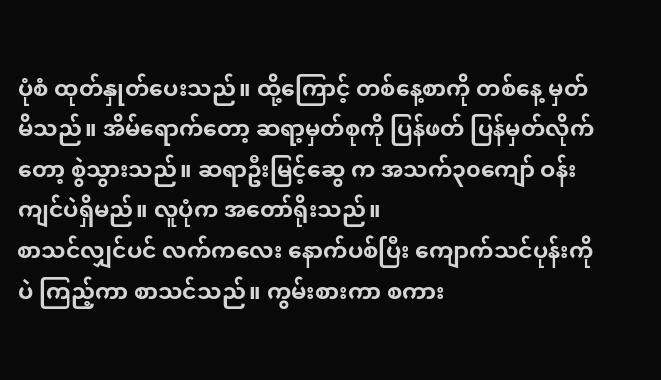ပုံစံ ထုတ်နှုတ်ပေးသည်။ ထို့ကြောင့် တစ်နေ့စာကို တစ်နေ့ မှတ်မိသည်။ အိမ်ရောက်တော့ ဆရာ့မှတ်စုကို ပြန်ဖတ် ပြန်မှတ်လိုက်တော့ စွဲသွားသည်။ ဆရာဦးမြင့်ဆွေ က အသက်၃၀ကျော် ဝန်းကျင်ပဲရှိမည်။ လူပုံက အတော်ရိုးသည်။
စာသင်လျှင်ပင် လက်ကလေး နောက်ပစ်ပြီး ကျောက်သင်ပုန်းကိုပဲ ကြည့်ကာ စာသင်သည်။ ကွမ်းစားကာ စကား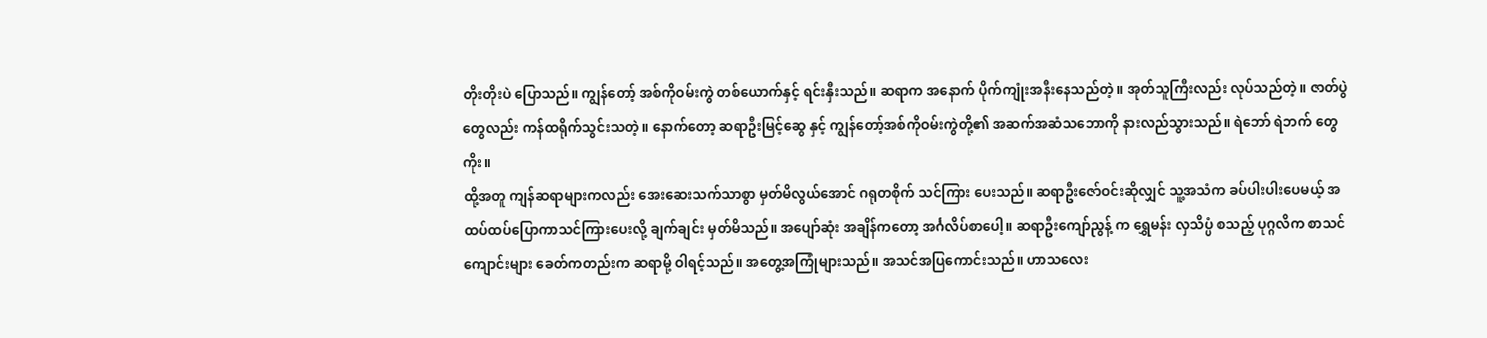တိုးတိုးပဲ ပြောသည်။ ကျွန်တော့် အစ်ကိုဝမ်းကွဲ တစ်ယောက်နှင့် ရင်းနှီးသည်။ ဆရာက အနောက် ပိုက်ကျုံးအနီးနေသည်တဲ့။ အုတ်သူကြီးလည်း လုပ်သည်တဲ့။ ဇာတ်ပွဲတွေလည်း ကန်ထရိုက်သွင်းသတဲ့။ နောက်တော့ ဆရာဦးမြင့်ဆွေ နှင့် ကျွန်တော့်အစ်ကိုဝမ်းကွဲတို့၏ အဆက်အဆံသဘောကို နားလည်သွားသည်။ ရဲဘော် ရဲဘက် တွေကိုး။
ထို့အတူ ကျန်ဆရာများကလည်း အေးဆေးသက်သာစွာ မှတ်မိလွယ်အောင် ဂရုတစိုက် သင်ကြား ပေးသည်။ ဆရာဦးဇော်ဝင်းဆိုလျှင် သူ့အသံက ခပ်ပါးပါးပေမယ့် အထပ်ထပ်ပြောကာသင်ကြားပေးလို့ ချက်ချင်း မှတ်မိသည်။ အပျော်ဆုံး အချိန်ကတော့ အင်္ဂလိပ်စာပေါ့။ ဆရာဦးကျော်ညွန့် က ရွှေမန်း လှသိပ္ပံ စသည့် ပုဂ္ဂလိက စာသင်ကျောင်းများ ခေတ်ကတည်းက ဆရာမို့ ဝါရင့်သည်။ အတွေ့အကြုံများသည်။ အသင်အပြကောင်းသည်။ ဟာသလေး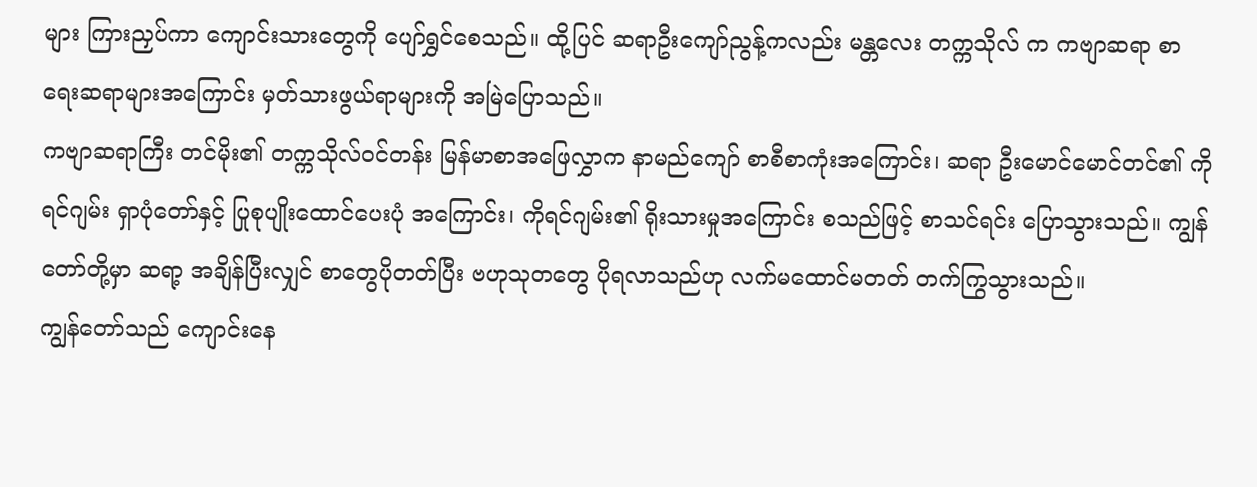များ ကြားညှပ်ကာ ကျောင်းသားတွေကို ပျော်ရွှင်စေသည်။ ထို့ပြင် ဆရာဦးကျော်ညွန့်ကလည်း မန္တလေး တက္ကသိုလ် က ကဗျာဆရာ စာရေးဆရာများအကြောင်း မှတ်သားဖွယ်ရာများကို အမြဲပြောသည်။
ကဗျာဆရာကြီး တင်မိုး၏ တက္ကသိုလ်ဝင်တန်း မြန်မာစာအဖြေလွှာက နာမည်ကျော် စာစီစာကုံးအကြောင်း၊ ဆရာ ဦးမောင်မောင်တင်၏ ကိုရင်ဂျမ်း ရှာပုံတော်နှင့် ပြုစုပျိုးထောင်ပေးပုံ အကြောင်း၊ ကိုရင်ဂျမ်း၏ ရိုးသားမှုအကြောင်း စသည်ဖြင့် စာသင်ရင်း ပြောသွားသည်။ ကျွန်တော်တို့မှာ ဆရာ့ အချိန်ပြီးလျှင် စာတွေပိုတတ်ပြီး ဗဟုသုတတွေ ပိုရလာသည်ဟု လက်မထောင်မတတ် တက်ကြွသွားသည်။
ကျွန်တော်သည် ကျောင်းနေ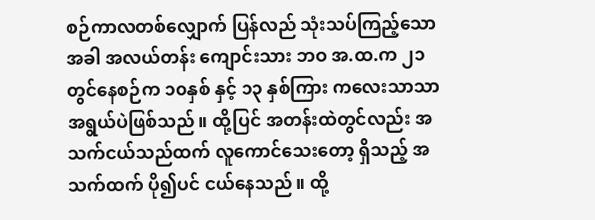စဉ်ကာလတစ်လျှောက် ပြန်လည် သုံးသပ်ကြည့်သောအခါ အလယ်တန်း ကျောင်းသား ဘဝ အ.ထ.က ၂၁ တွင်နေစဉ်က ၁၀နှစ် နှင့် ၁၃ နှစ်ကြား ကလေးသာသာ အရွယ်ပဲဖြစ်သည်။ ထို့ပြင် အတန်းထဲတွင်လည်း အသက်ငယ်သည်ထက် လူကောင်သေးတော့ ရှိသည့် အသက်ထက် ပို၍ပင် ငယ်နေသည်။ ထို့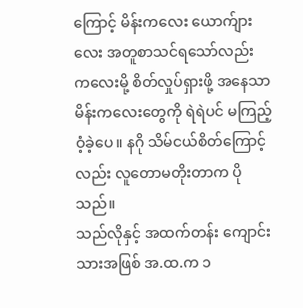ကြောင့် မိန်းကလေး ယောက်ျားလေး အတူစာသင်ရသော်လည်း ကလေးမို့ စိတ်လှုပ်ရှားဖို့ အနေသာ မိန်းကလေးတွေကို ရဲရဲပင် မကြည့်ဝံ့ခဲ့ပေ။ နဂို သိမ်ငယ်စိတ်ကြောင့်လည်း လူတောမတိုးတာက ပိုသည်။
သည်လိုနှင့် အထက်တန်း ကျောင်းသားအဖြစ် အ.ထ.က ၁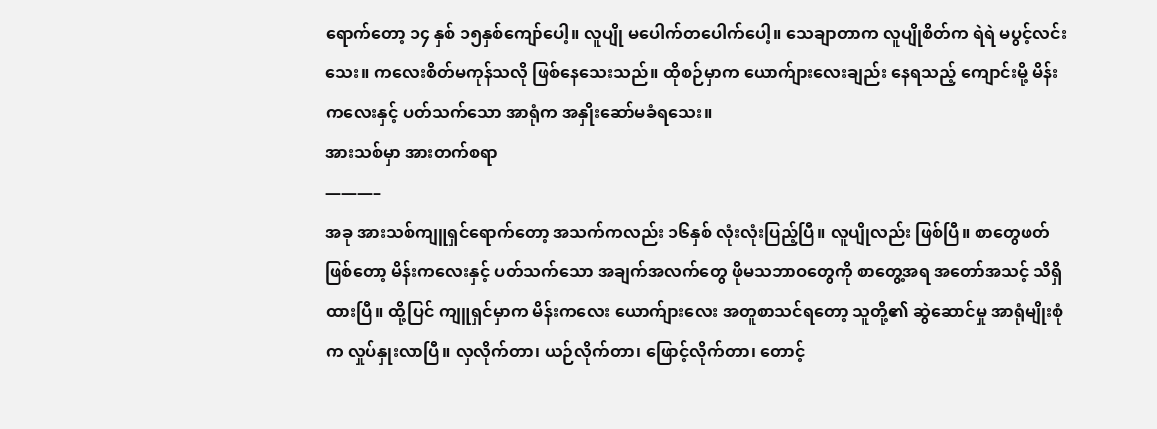ရောက်တော့ ၁၄ နှစ် ၁၅နှစ်ကျော်ပေါ့။ လူပျို မပေါက်တပေါက်ပေါ့။ သေချာတာက လူပျိုစိတ်က ရဲရဲ မပွင့်လင်းသေး။ ကလေးစိတ်မကုန်သလို ဖြစ်နေသေးသည်။ ထိုစဉ်မှာက ယောက်ျားလေးချည်း နေရသည့် ကျောင်းမို့ မိန်းကလေးနှင့် ပတ်သက်သော အာရုံက အနှိုးဆော်မခံရသေး။
အားသစ်မှာ အားတက်စရာ
———–
အခု အားသစ်ကျူရှင်ရောက်တော့ အသက်ကလည်း ၁၆နှစ် လုံးလုံးပြည့်ပြီ။ လူပျိုလည်း ဖြစ်ပြီ။ စာတွေဖတ်ဖြစ်တော့ မိန်းကလေးနှင့် ပတ်သက်သော အချက်အလက်တွေ ဖိုမသဘာဝတွေကို စာတွေ့အရ အတော်အသင့် သိရှိထားပြီ။ ထို့ပြင် ကျူရှင်မှာက မိန်းကလေး ယောက်ျားလေး အတူစာသင်ရတော့ သူတို့၏ ဆွဲဆောင်မှု အာရုံမျိုးစုံက လှုပ်နှုးလာပြီ။ လှလိုက်တာ၊ ယဉ်လိုက်တာ၊ ဖြောင့်လိုက်တာ၊ တောင့်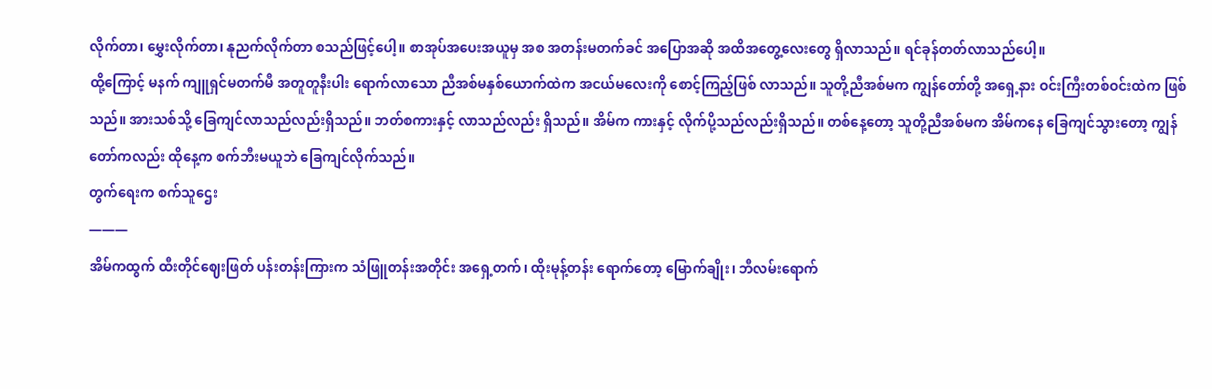လိုက်တာ၊ မွှေးလိုက်တာ၊ နုညက်လိုက်တာ စသည်ဖြင့်ပေါ့။ စာအုပ်အပေးအယူမှ အစ အတန်းမတက်ခင် အပြောအဆို အထိအတွေ့လေးတွေ ရှိလာသည်။ ရင်ခုန်တတ်လာသည်ပေါ့။
ထို့ကြောင့် မနက် ကျူရှင်မတက်မီ အတူတူနီးပါး ရောက်လာသော ညီအစ်မနှစ်ယောက်ထဲက အငယ်မလေးကို စောင့်ကြည့်ဖြစ် လာသည်။ သူတို့ညီအစ်မက ကျွန်တော်တို့ အရှေ့နား ဝင်းကြီးတစ်ဝင်းထဲက ဖြစ်သည်။ အားသစ်သို့ ခြေကျင်လာသည်လည်းရှိသည်။ ဘတ်စကားနှင့် လာသည်လည်း ရှိသည်။ အိမ်က ကားနှင့် လိုက်ပို့သည်လည်းရှိသည်။ တစ်နေ့တော့ သူတို့ညီအစ်မက အိမ်ကနေ ခြေကျင်သွားတော့ ကျွန်တော်ကလည်း ထိုနေ့က စက်ဘီးမယူဘဲ ခြေကျင်လိုက်သည်။
တွက်ရေးက စက်သူဌေး
———
အိမ်ကထွက် ထီးတိုင်ဈေးဖြတ် ပန်းတန်းကြားက သံဖြူတန်းအတိုင်း အရှေ့တက်၊ ထိုးမုန့်တန်း ရောက်တော့ မြောက်ချိုး၊ ဘီလမ်းရောက်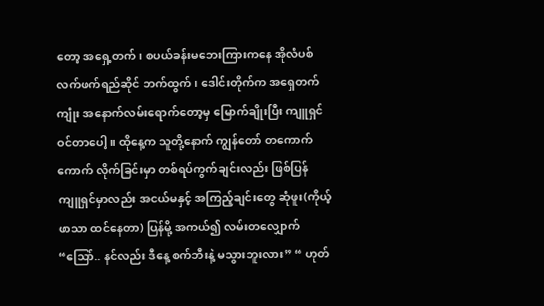တော့ အရှေ့တက်၊ စပယ်ခန်းမဘေးကြားကနေ အိုလံပစ် လက်ဖက်ရည်ဆိုင် ဘက်ထွက်၊ ဒေါင်းတိုက်က အရှေတက် ကျုံး အနောက်လမ်းရောက်တော့မှ မြောက်ချိုးပြီး ကျူရှင် ဝင်တာပေါ့။ ထိုနေ့က သူတို့နောက် ကျွန်တော် တကောက်ကောက် လိုက်ခြင်းမှာ တစ်ရပ်ကွက်ချင်းလည်း ဖြစ်ပြန် ကျူရှင်မှာလည်း အငယ်မနှင့် အကြည့်ချင်းတွေ ဆုံဖူး(ကိုယ့်ဖာသာ ထင်နေတာ) ပြန်မို့ အကယ်၍ လမ်းတလျှောက် “သြော်.. နင်လည်း ဒီနေ့ စက်ဘီးနဲ့ မသွားဘူးလား” “ ဟုတ်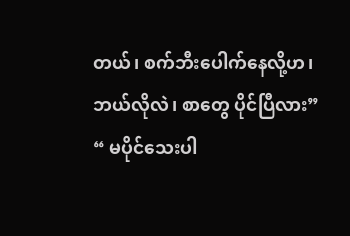တယ်၊ စက်ဘီးပေါက်နေလို့ဟ၊ ဘယ်လိုလဲ၊ စာတွေ ပိုင်ပြီလား” “ မပိုင်သေးပါ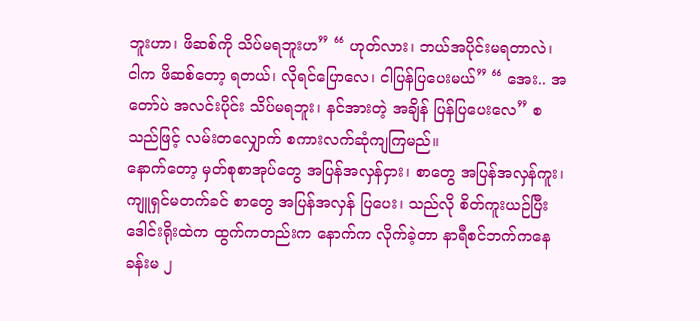ဘူးဟာ၊ ဖိဆစ်ကို သိပ်မရဘူးဟ” “ ဟုတ်လား၊ ဘယ်အပိုင်းမရတာလဲ၊ ငါက ဖိဆစ်တော့ ရတယ်၊ လိုရင်ပြောလေ၊ ငါပြန်ပြပေးမယ်” “ အေး.. အတော်ပဲ အလင်းပိုင်း သိပ်မရဘူး၊ နင်အားတဲ့ အချိန် ပြန်ပြပေးလေ” စသည်ဖြင့် လမ်းတလျှောက် စကားလက်ဆုံကျကြမည်။
နောက်တော့ မှတ်စုစာအုပ်တွေ အပြန်အလှန်ငှား၊ စာတွေ အပြန်အလှန်ကူး၊ ကျူရှင်မတက်ခင် စာတွေ အပြန်အလှန် ပြပေး၊ သည်လို စိတ်ကူးယဉ်ပြီး ဒေါင်းရိုးထဲက ထွက်ကတည်းက နောက်က လိုက်ခဲ့တာ နာရီစင်ဘက်ကနေ ခန်းမ ၂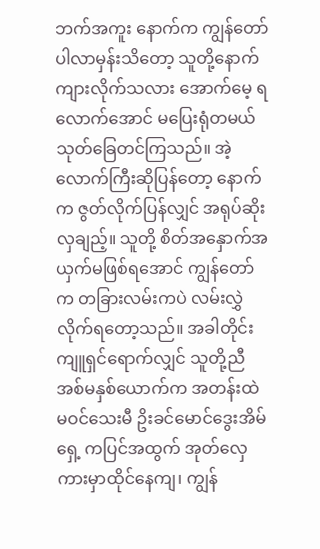ဘက်အကူး နောက်က ကျွန်တော် ပါလာမှန်းသိတော့ သူတို့နောက် ကျားလိုက်သလား အောက်မေ့ ရလောက်အောင် မပြေးရုံတမယ် သုတ်ခြေတင်ကြသည်။ အဲ့လောက်ကြီးဆိုပြန်တော့ နောက်က ဇွတ်လိုက်ပြန်လျှင် အရုပ်ဆိုးလှချည့်။ သူတို့ စိတ်အနှောက်အယှက်မဖြစ်ရအောင် ကျွန်တော်က တခြားလမ်းကပဲ လမ်းလွှဲလိုက်ရတော့သည်။ အခါတိုင်း ကျူရှင်ရောက်လျှင် သူတို့ညီအစ်မနှစ်ယောက်က အတန်းထဲ မဝင်သေးမီ ဥိးခင်မောင်ဒွေးအိမ်ရှေ့ ကပြင်အထွက် အုတ်လှေကားမှာထိုင်နေကျ၊ ကျွန်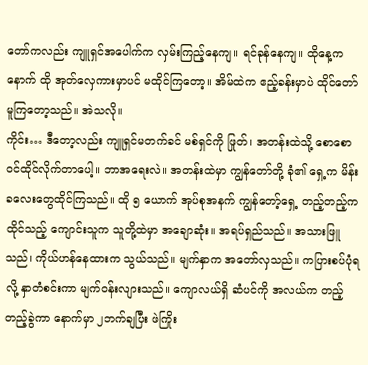တော်ကလည်း ကျူရှင်အပေါက်က လှမ်းကြည့်နေကျ။ ရင်ခုန်နေကျ။ ထိုနေ့ကနောက် ထို အုတ်လှေကားမှာပင် မထိုင်ကြတော့။ အိမ်ထဲက ဧည့်ခန်းမှာပဲ ထိုင်တော်မူကြတော့သည်။ အဲသလို။
ကိုင်း… ဒီတော့လည်း ကျူရှင်မတက်ခင် မစ်ရှင်ကို ဖြုတ်၊ အတန်းထဲသို့ စောစောဝင်ထိုင်လိုက်တာပေါ့။ ဘာအရေးလဲ။ အတန်းထဲမှာ ကျွန်တော်တို့ ခုံ၏ ရှေ့က မိန်းခလေးတွေထိုင်ကြသည်။ ထို ၅ ယောက် အုပ်စုအနက် ကျွန်တော့်ရှေ့ တည့်တည့်က ထိုင်သည့် ကျောင်းသူက သူတို့ထဲမှာ အချောဆုံး။ အရပ်ရှည်သည်။ အသားဖြူသည်၊ ကိုယ်ဟန်နေထားက သွယ်သည်။ မျက်နှာက အတော်လှသည်။ ကပြားစပ်ပုံရလို့ နှာတံစင်းကာ မျက်ဝန်းလျားသည်။ ကျောလယ်ရှိ ဆံပင်ကို အလယ်က တည့်တည့်ခွဲကာ နောက်မှာ ၂ဘက်ချပြီး ဖဲကြိုး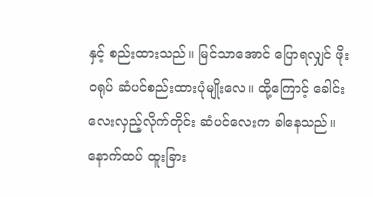နှင့် စည်းထားသည်။ မြင်သာအောင် ပြောရလျှင် ဖိုးဝရုပ် ဆံပင်စည်းထားပုံမျိုးလေ။ ထို့ကြောင့် ခေါင်းလေးလှည့်လိုက်တိုင်း ဆံပင်လေးက ခါနေသည်။
နောက်ထပ် ထူးခြား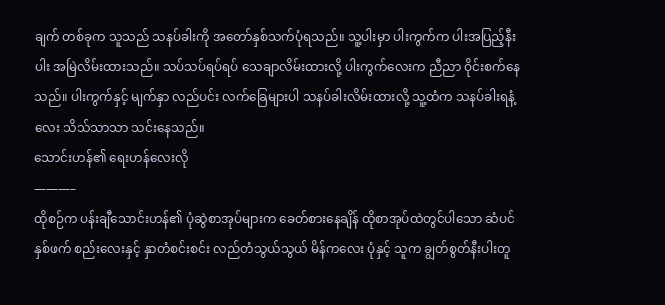ချက် တစ်ခုက သူသည် သနပ်ခါးကို အတော်နှစ်သက်ပုံရသည်။ သူ့ပါးမှာ ပါးကွက်က ပါးအပြည့်နီးပါး အမြဲလိမ်းထားသည်။ သပ်သပ်ရပ်ရပ် သေချာလိမ်းထားလို့ ပါးကွက်လေးက ညီညာ ဝိုင်းစက်နေသည်။ ပါးကွက်နှင့် မျက်နှာ လည်ပင်း လက်ခြေများပါ သနပ်ခါးလိမ်းထားလို့ သူ့ထံက သနပ်ခါးရနံ့လေး သိသ်သာသာ သင်းနေသည်။
သောင်းဟန်၏ ရေးဟန်လေးလို
———–
ထိုစဉ်က ပန်းချီသောင်းဟန်၏ ပုံဆွဲစာအုပ်များက ခေတ်စားနေချိန် ထိုစာအုပ်ထဲတွင်ပါသော ဆံပင်နှစ်ဖက် စည်းလေးနှင့် နှာတံစင်းစင်း လည်တံသွယ်သွယ် မိန်ကလေး ပုံနှင့် သူက ချွတ်စွတ်နီးပါးတူ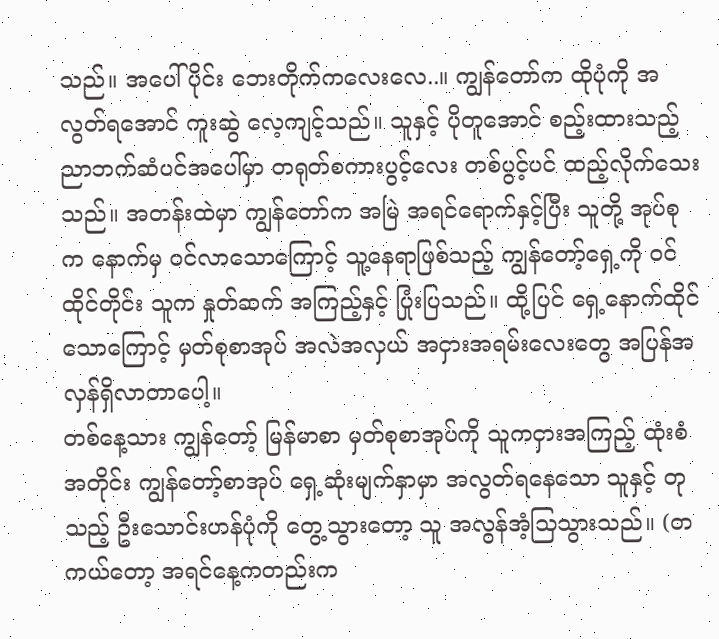သည်။ အပေါ်ပိုင်း ဘေးတိုက်ကလေးလေ..။ ကျွန်တော်က ထိုပုံကို အလွတ်ရအောင် ကူးဆွဲ လေ့ကျင့်သည်။ သူနှင့် ပိုတူအောင် စည့်းထားသည့် ညာဘက်ဆံပင်အပေါ်မှာ တရုတ်စကားပွင့်လေး တစ်ပွင့်ပင် ထည့်လိုက်သေးသည်။ အတန်းထဲမှာ ကျွန်တော်က အမြဲ အရင်ရောက်နှင့်ပြီး သူတို့ အုပ်စုက နောက်မှ ဝင်လာသောကြောင့် သူ့နေရာဖြစ်သည့် ကျွန်တော့်ရှေ့ကို ဝင်ထိုင်တိုင်း သူက နှုတ်ဆက် အကြည့်နှင့် ပြုံးပြသည်။ ထို့ပြင် ရှေ့နောက်ထိုင်သောကြောင့် မှတ်စုစာအုပ် အလဲအလှယ် အငှားအရမ်းလေးတွေ အပြန်အလှန်ရှိလာတာပေါ့။
တစ်နေ့သား ကျွန်တော့် မြန်မာစာ မှတ်စုစာအုပ်ကို သူကငှားအကြည့် ထုံးစံအတိုင်း ကျွန်တော့်စာအုပ် ရှေ့ဆုံးမျက်နှာမှာ အလွတ်ရနေသော သူနှင့် တုသည့် ဦးသောင်းဟန်ပုံကို တွေ့သွားတော့ သူ အလွန်အံ့သြသွားသည်။ (တကယ်တော့ အရင်နေ့ကတည်းက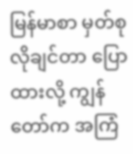မြန်မာစာ မှတ်စု လိုချင်တာ ပြောထားလို့ ကျွန်တော်က အကြံ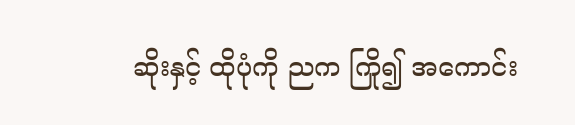ဆိုးနှင့် ထိုပုံကို ညက ကြို၍ အကောင်း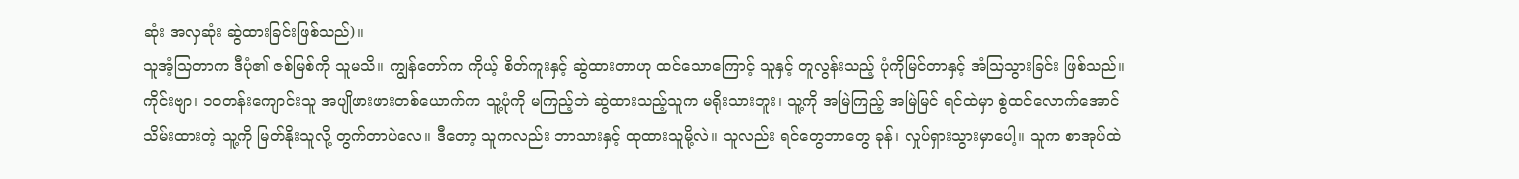ဆုံး အလှဆုံး ဆွဲထားခြင်းဖြစ်သည်)။
သူအံ့သြတာက ဒီပုံ၏ ဇစ်မြစ်ကို သူမသိ။ ကျွန်တော်က ကိုယ့် စိတ်ကူးနှင့် ဆွဲထားတာဟု ထင်သောကြောင့် သူနှင့် တူလွန်းသည့် ပုံကိုမြင်တာနှင့် အံသြသွားခြင်း ဖြစ်သည်။ ကိုင်းဗျာ၊ ၁၀တန်းကျောင်းသူ အပျိုဖားဖားတစ်ယောက်က သူ့ပုံကို မကြည့်ဘဲ ဆွဲထားသည့်သူက မရိုးသားဘူး၊ သူ့ကို အမြဲကြည့် အမြဲမြင် ရင်ထဲမှာ စွဲထင်လောက်အောင် သိမ်းထားတဲ့ သူ့ကို မြတ်နိုးသူလို့ တွက်တာပဲလေ။ ဒီတော့ သူကလည်း ဘာသားနှင့် ထုထားသူမို့လဲ။ သူလည်း ရင်တွေဘာတွေ ခုန်၊ လှုပ်ရှားသွားမှာပေါ့။ သူက စာအုပ်ထဲ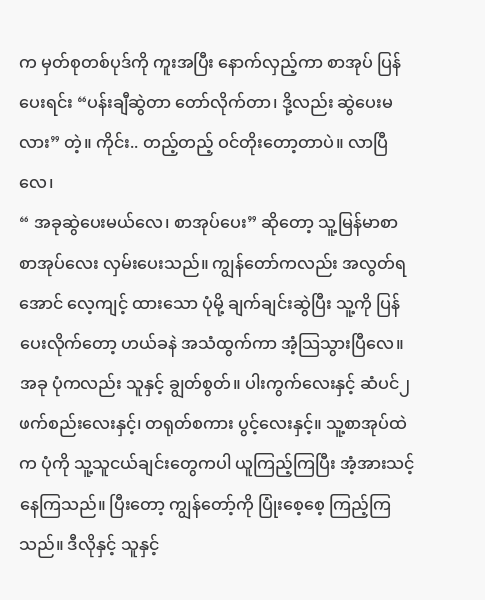က မှတ်စုတစ်ပုဒ်ကို ကူးအပြီး နောက်လှည့်ကာ စာအုပ် ပြန်ပေးရင်း “ပန်းချီဆွဲတာ တော်လိုက်တာ၊ ဒို့လည်း ဆွဲပေးမလား” တဲ့။ ကိုင်း.. တည့်တည့် ဝင်တိုးတော့တာပဲ။ လာပြီလေ၊
“ အခုဆွဲပေးမယ်လေ၊ စာအုပ်ပေး” ဆိုတော့ သူ့မြန်မာစာ စာအုပ်လေး လှမ်းပေးသည်။ ကျွန်တော်ကလည်း အလွတ်ရအောင် လေ့ကျင့် ထားသော ပုံမို့ ချက်ချင်းဆွဲပြီး သူ့ကို ပြန်ပေးလိုက်တော့ ဟယ်ခနဲ အသံထွက်ကာ အံ့သြသွားပြီလေ။ အခု ပုံကလည်း သူနှင့် ချွတ်စွတ်။ ပါးကွက်လေးနှင့် ဆံပင်၂ဖက်စည်းလေးနှင့်၊ တရုတ်စကား ပွင့်လေးနှင့်။ သူ့စာအုပ်ထဲက ပုံကို သူ့သူငယ်ချင်းတွေကပါ ယူကြည့်ကြပြီး အံ့အားသင့်နေကြသည်။ ပြီးတော့ ကျွန်တော့်ကို ပြုံးစေ့စေ့ ကြည့်ကြသည်။ ဒီလိုနှင့် သူနှင့်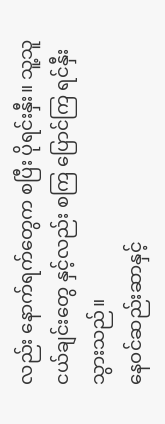လည်း နောက်ရက်တွေက စပြီး ပိုရင်းနှီး။ သူ့သူငယ်ချင်းတွေ နှင့်လည်း စကြ ပြောင်ကြ ရင်နှီးသွားသည်။
နေဝင်ဆည်းဆာနှင့်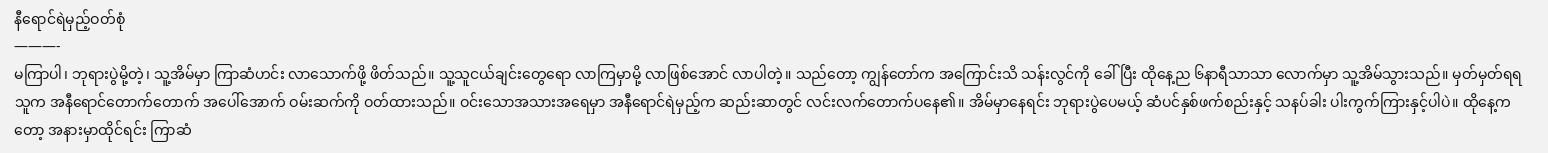နီရောင်ရဲမှည့်ဝတ်စုံ
———-
မကြာပါ၊ ဘုရားပွဲမို့တဲ့၊ သူ့အိမ်မှာ ကြာဆံဟင်း လာသောက်ဖို့ ဖိတ်သည်။ သူ့သူငယ်ချင်းတွေရော လာကြမှာမို့ လာဖြစ်အောင် လာပါတဲ့။ သည်တော့ ကျွန်တော်က အကြောင်းသိ သန်းလွင်ကို ခေါ်ပြီး ထိုနေ့ည ၆နာရီသာသာ လောက်မှာ သူ့အိမ်သွားသည်။ မှတ်မှတ်ရရ သူက အနီရောင်တောက်တောက် အပေါ်အောက် ဝမ်းဆက်ကို ဝတ်ထားသည်။ ဝင်းသောအသားအရေမှာ အနီရောင်ရဲမှည့်က ဆည်းဆာတွင် လင်းလက်တောက်ပနေ၏။ အိမ်မှာနေရင်း ဘုရားပွဲပေမယ့် ဆံပင်နှစ်ဖက်စည်းနှင့် သနပ်ခါး ပါးကွက်ကြားနှင့်ပါပဲ။ ထိုနေ့ကတော့ အနားမှာထိုင်ရင်း ကြာဆံ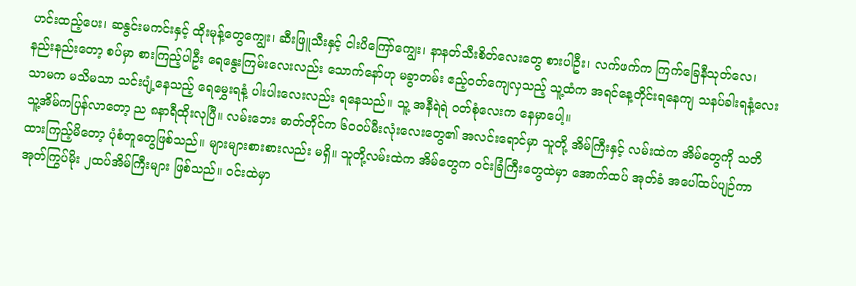ဟင်းထည့်ပေး၊ ဆနွင်းမကင်းနှင့် ထိုးမုန့်တွေကျွေး၊ ဆီးဖြူသီးနှင့် ငါးပိကြော်ကျွေး၊ နာနတ်သီးစိတ်လေးတွေ စားပါဦး၊ လက်ဖက်က ကြက်ခြေနီသုတ်လေ၊ နည်းနည်းတော့ စပ်မှာ စားကြည့်ပါဦး ရေနွေးကြမ်းလေးလည်း သောက်နော်ဟု မခွာတမ်း ဧည့်ဝတ်ကျေလှသည့် သူ့ထံက အရင်နေ့တိုင်းရနေကျ သနပ်ခါးရနံ့လေးသာမက မသိမသာ သင်းပျံ့နေသည့် ရေမွှေးရနံ့ ပါးပါးလေးလည်း ရနေသည်။ သူ့ အနီရဲရဲ ဝတ်စုံလေးက နေမှာပေါ့။
သူ့အိမ်ကပြန်လာတော့ ည ၈နာရီထိုးလုပြီ။ လမ်းဘေး ဓာတ်တိုင်က ၆၀ဝပ်မီးလုံးလေးတွေ၏ အလင်းရောင်မှာ သူတို့ အိမ်ကြီးနှင့် လမ်းထဲက အိမ်တွေကို သတိထားကြည့်မိတော့ ပုံစံတူတွေဖြစ်သည်။ များများစားစားလည်း မရှိ။ သူတို့လမ်းထဲက အိမ်တွေက ဝင်းခြံကြီးတွေထဲမှာ အောက်ထပ် အုတ်ခံ အပေါ်ထပ်ပျဉ်ကာ အုတ်ကြွပ်မိုး ၂ထပ်အိမ်ကြီးများ ဖြစ်သည်။ ဝင်းထဲမှာ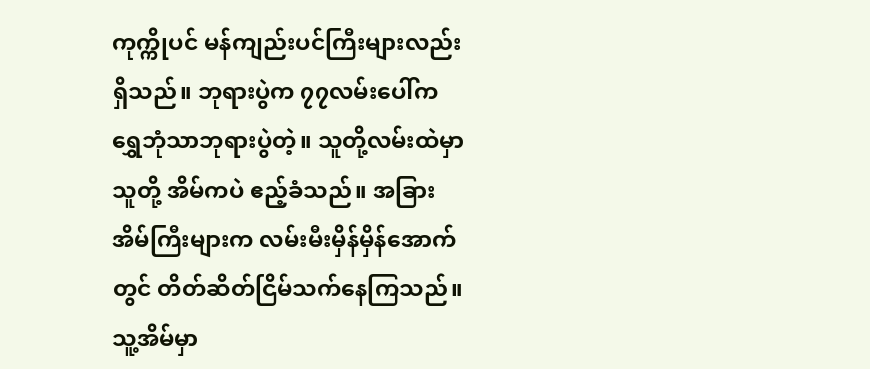ကုက္ကိုပင် မန်ကျည်းပင်ကြီးများလည်း ရှိသည်။ ဘုရားပွဲက ၇၇လမ်းပေါ်က ရွှေဘုံသာဘုရားပွဲတဲ့။ သူတို့လမ်းထဲမှာ သူတို့ အိမ်ကပဲ ဧည့်ခံသည်။ အခြားအိမ်ကြီးများက လမ်းမီးမှိန်မှိန်အောက်တွင် တိတ်ဆိတ်ငြိမ်သက်နေကြသည်။
သူ့အိမ်မှာ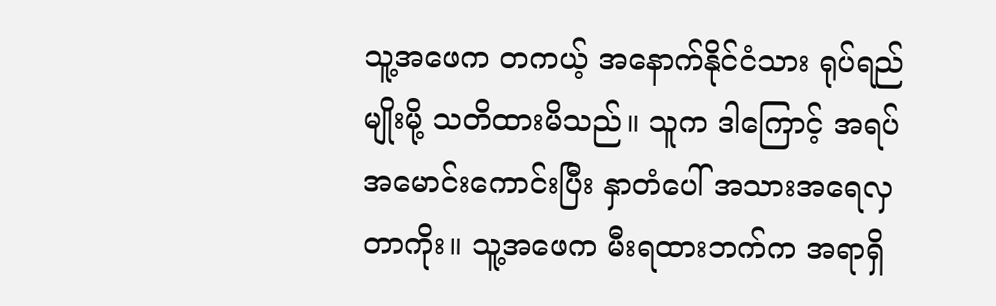သူ့အဖေက တကယ့် အနောက်နိုင်ငံသား ရုပ်ရည်မျိုးမို့ သတိထားမိသည်။ သူက ဒါကြောင့် အရပ်အမောင်းကောင်းပြီး နှာတံပေါ် အသားအရေလှတာကိုး။ သူ့အဖေက မီးရထားဘက်က အရာရှိ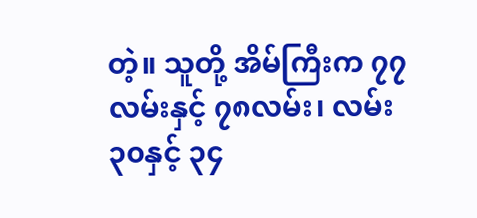တဲ့။ သူတို့ အိမ်ကြီးက ၇၇လမ်းနှင့် ၇၈လမ်း၊ လမ်း၃၀နှင့် ၃၄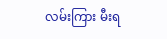လမ်းကြား မီးရ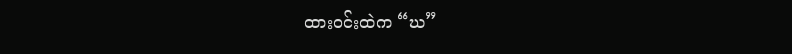ထားဝင်းထဲက “ဃ”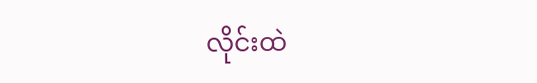လိုင်းထဲ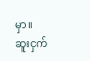မှာ။
ဆူးငှက်